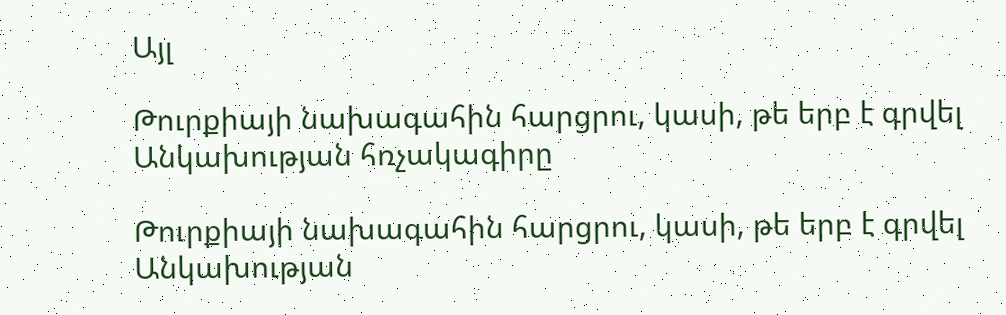Այլ

Թուրքիայի նախագահին հարցրու, կասի, թե երբ է գրվել Անկախության հռչակագիրը

Թուրքիայի նախագահին հարցրու, կասի, թե երբ է գրվել Անկախության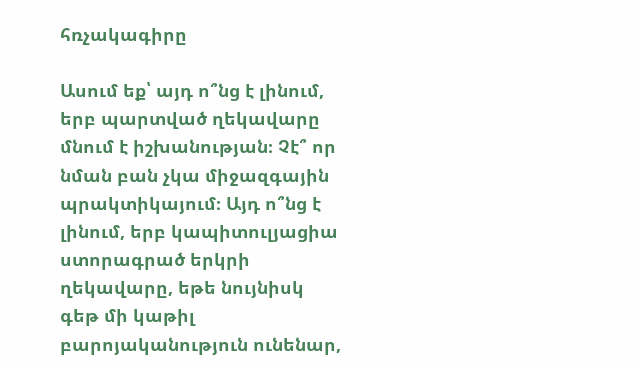հռչակագիրը

Ասում եք՝ այդ ո՞նց է լինում, երբ պարտված ղեկավարը մնում է իշխանության։ Չէ՞ որ նման բան չկա միջազգային պրակտիկայում։ Այդ ո՞նց է լինում, երբ կապիտուլյացիա ստորագրած երկրի ղեկավարը, եթե նույնիսկ գեթ մի կաթիլ բարոյականություն ունենար,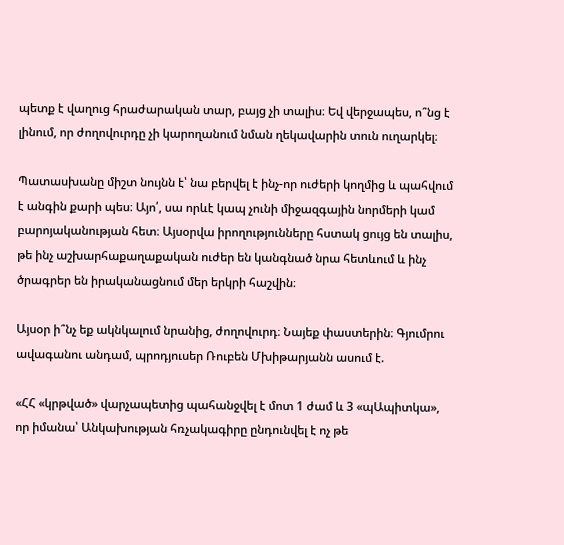պետք է վաղուց հրաժարական տար, բայց չի տալիս։ Եվ վերջապես, ո՞նց է լինում, որ ժողովուրդը չի կարողանում նման ղեկավարին տուն ուղարկել։

Պատասխանը միշտ նույնն է՝ նա բերվել է ինչ-որ ուժերի կողմից և պահվում է անգին քարի պես։ Այո՛, սա որևէ կապ չունի միջազգային նորմերի կամ բարոյականության հետ։ Այսօրվա իրողությունները հստակ ցույց են տալիս, թե ինչ աշխարհաքաղաքական ուժեր են կանգնած նրա հետևում և ինչ ծրագրեր են իրականացնում մեր երկրի հաշվին։

Այսօր ի՞նչ եք ակնկալում նրանից, ժողովուրդ։ Նայեք փաստերին։ Գյումրու ավագանու անդամ, պրոդյուսեր Ռուբեն Մխիթարյանն ասում է.

«ՀՀ «կրթված» վարչապետից պահանջվել է մոտ 1 ժամ և 3 «պԱպիտկա», որ իմանա՝ Անկախության հռչակագիրը ընդունվել է ոչ թե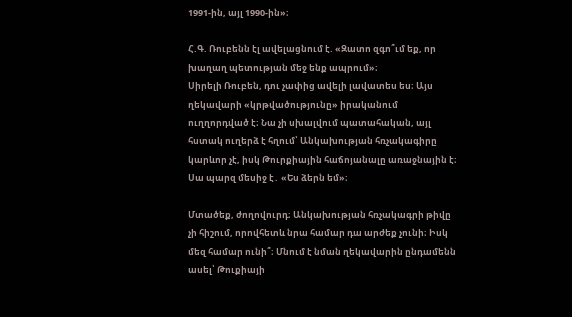1991-ին, այլ 1990-ին»։

Հ.Գ. Ռուբենն էլ ավելացնում է. «Զատո զգո՞ւմ եք, որ խաղաղ պետության մեջ ենք ապրում»։
Սիրելի Ռուբեն, դու չափից ավելի լավատես ես։ Այս ղեկավարի «կրթվածությունը» իրականում ուղղորդված է։ Նա չի սխալվում պատահական, այլ հստակ ուղերձ է հղում՝ Անկախության հռչակագիրը կարևոր չէ, իսկ Թուրքիային հաճոյանալը առաջնային է։ Սա պարզ մեսիջ է․ «Ես ձերն եմ»։

Մտածեք, ժողովուրդ։ Անկախության հռչակագրի թիվը չի հիշում, որովհետև նրա համար դա արժեք չունի։ Իսկ մեզ համար ունի՞։ Մնում է նման ղեկավարին ընդամենն ասել՝ Թուքիայի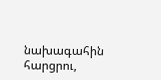նախագահին հարցրու,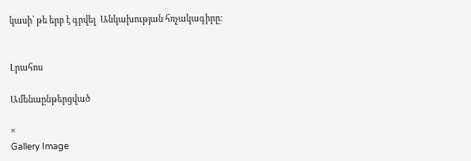կասի՝ թե երբ է գրվել  Անկախության հռչակագիրը։


Լրահոս

Ամենաընթերցված

×
Gallery Image